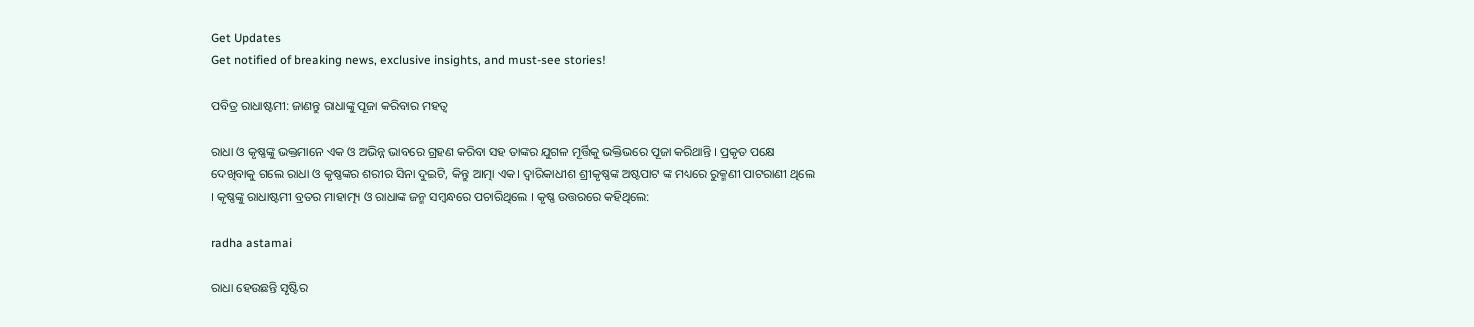Get Updates
Get notified of breaking news, exclusive insights, and must-see stories!

ପବିତ୍ର ରାଧାଷ୍ଟମୀ: ଜାଣନ୍ତୁ ରାଧାଙ୍କୁ ପୂଜା କରିବାର ମହତ୍ଵ

ରାଧା ଓ କୃଷ୍ଣଙ୍କୁ ଭକ୍ତମାନେ ଏକ ଓ ଅଭିନ୍ନ ଭାବରେ ଗ୍ରହଣ କରିବା ସହ ତାଙ୍କର ଯୁଗଳ ମୂର୍ତ୍ତିକୁ ଭକ୍ତିଭରେ ପୂଜା କରିଥାନ୍ତି । ପ୍ରକୃତ ପକ୍ଷେ ଦେଖିବାକୁ ଗଲେ ରାଧା ଓ କୃଷ୍ଣଙ୍କର ଶରୀର ସିନା ଦୁଇଟି, କିନ୍ତୁ ଆତ୍ମା ଏକ। ଦ୍ୱାରିକାଧୀଶ ଶ୍ରୀକୃଷ୍ଣଙ୍କ ଅଷ୍ଟପାଟ ଙ୍କ ମଧ୍ୟରେ ରୁକ୍ମଣୀ ପାଟରାଣୀ ଥିଲେ । କୃଷ୍ଣଙ୍କୁ ରାଧାଷ୍ଟମୀ ବ୍ରତର ମାହାତ୍ମ୍ୟ ଓ ରାଧାଙ୍କ ଜନ୍ମ ସମ୍ବନ୍ଧରେ ପଚାରିଥିଲେ । କୃଷ୍ଣ ଉତ୍ତରରେ କହିଥିଲେ:

radha astamai

ରାଧା ହେଉଛନ୍ତି ସୃଷ୍ଟିର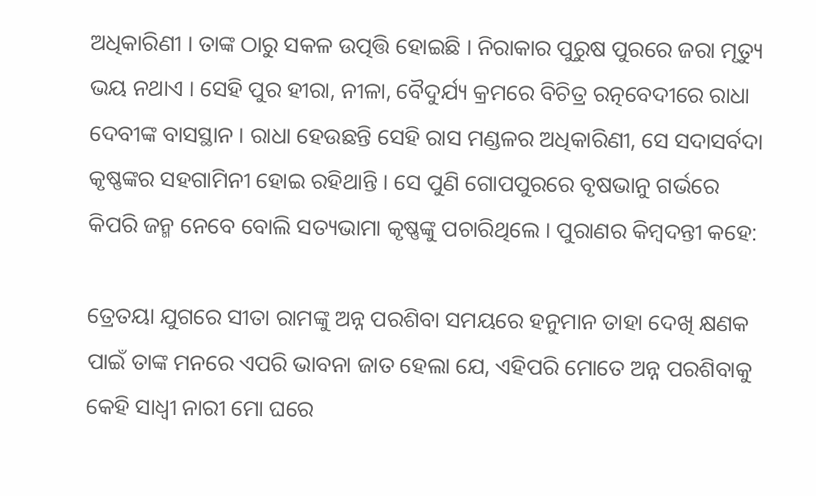ଅଧିକାରିଣୀ । ତାଙ୍କ ଠାରୁ ସକଳ ଉତ୍ପତ୍ତି ହୋଇଛି । ନିରାକାର ପୁରୁଷ ପୁରରେ ଜରା ମୃତ୍ୟୁ ଭୟ ନଥାଏ । ସେହି ପୁର ହୀରା, ନୀଳା, ବୈଦୁର୍ଯ୍ୟ କ୍ରମରେ ବିଚିତ୍ର ରତ୍ନବେଦୀରେ ରାଧା ଦେବୀଙ୍କ ବାସସ୍ଥାନ । ରାଧା ହେଉଛନ୍ତି ସେହି ରାସ ମଣ୍ଡଳର ଅଧିକାରିଣୀ, ସେ ସଦାସର୍ବଦା କୃଷ୍ଣଙ୍କର ସହଗାମିନୀ ହୋଇ ରହିଥାନ୍ତି । ସେ ପୁଣି ଗୋପପୁରରେ ବୃଷଭାନୁ ଗର୍ଭରେ କିପରି ଜନ୍ମ ନେବେ ବୋଲି ସତ୍ୟଭାମା କୃଷ୍ଣଙ୍କୁ ପଚାରିଥିଲେ । ପୁରାଣର କିମ୍ବଦନ୍ତୀ କହେ:

ତ୍ରେତୟା ଯୁଗରେ ସୀତା ରାମଙ୍କୁ ଅନ୍ନ ପରଶିବା ସମୟରେ ହନୁମାନ ତାହା ଦେଖି କ୍ଷଣକ ପାଇଁ ତାଙ୍କ ମନରେ ଏପରି ଭାବନା ଜାତ ହେଲା ଯେ, ଏହିପରି ମୋତେ ଅନ୍ନ ପରଶିବାକୁ କେହି ସାଧ୍ୱୀ ନାରୀ ମୋ ଘରେ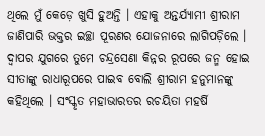ଥିଲେ ମୁଁ କେଡ଼େ ଖୁସି ହୁଅନ୍ତି । ଏହାକୁ ଅନ୍ତର୍ଯ୍ୟାମୀ ଶ୍ରୀରାମ ଜାଣିପାରି ଭକ୍ତର ଇଚ୍ଛା ପୂରଣର ଯୋଜନାରେ ଲାଗିପଡ଼ିଲେ । ଦ୍ୱାପର ଯୁଗରେ ତୁମେ ଚନ୍ଦ୍ରସେଣା କିନ୍ନର ରୂପରେ ଜନ୍ମ ହୋଇ ସୀତାଙ୍କୁ ରାଧାରୂପରେ ପାଇବ ବୋଲି ଶ୍ରୀରାମ ହନୁମାନଙ୍କୁ କହିଥିଲେ । ସଂସ୍କୃତ ମହାଭାରତର ରଚୟିତା ମହର୍ଷି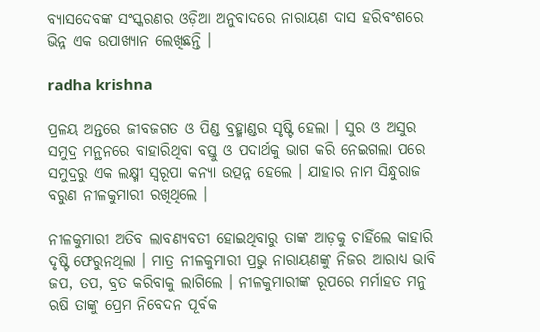ବ୍ୟାସଦେବଙ୍କ ସଂସ୍କରଣର ଓଡ଼ିଆ ଅନୁବାଦରେ ନାରାୟଣ ଦାସ ହରିବଂଶରେ ଭିନ୍ନ ଏକ ଉପାଖ୍ୟାନ ଲେଖିଛନ୍ତି ।

radha krishna

ପ୍ରଳୟ ଅନ୍ତରେ ଜୀବଜଗତ ଓ ପିଣ୍ଡ ବ୍ରହ୍ମାଣ୍ଡର ସୃଷ୍ଟି ହେଲା । ସୁର ଓ ଅସୁର ସମୁଦ୍ର ମନ୍ଥନରେ ବାହାରିଥିବା ବସ୍ତୁ ଓ ପଦାର୍ଥକୁ ଭାଗ କରି ନେଇଗଲା ପରେ ସମୁଦ୍ରରୁ ଏକ ଲକ୍ଷ୍ମୀ ସ୍ୱରୂପା କନ୍ୟା ଉତ୍ପନ୍ନ ହେଲେ । ଯାହାର ନାମ ସିନ୍ଧୁରାଜ ବରୁଣ ନୀଳକୁମାରୀ ରଖିଥିଲେ ।

ନୀଳକୁମାରୀ ଅତିବ ଲାବଣ୍ୟବତୀ ହୋଇଥିବାରୁ ତାଙ୍କ ଆଡ଼କୁ ଚାହିଁଲେ କାହାରି ଦୃଷ୍ଟି ଫେରୁନଥିଲା । ମାତ୍ର ନୀଳକୁମାରୀ ପ୍ରଭୁ ନାରାୟଣଙ୍କୁ ନିଜର ଆରାଧ୍ୟ ଭାବି ଜପ, ତପ, ବ୍ରତ କରିବାକୁ ଲାଗିଲେ । ନୀଳକୁମାରୀଙ୍କ ରୂପରେ ମର୍ମାହତ ମନୁ ଋଷି ତାଙ୍କୁ ପ୍ରେମ ନିବେଦନ ପୂର୍ବକ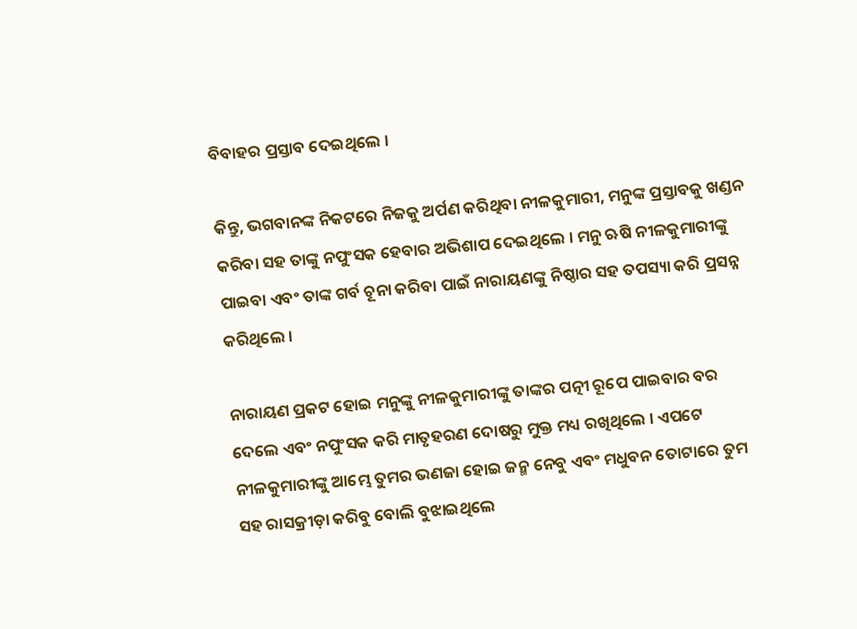ବିବାହର ପ୍ରସ୍ତାବ ଦେଇଥିଲେ ।

କିନ୍ତୁ, ଭଗବାନଙ୍କ ନିକଟରେ ନିଜକୁ ଅର୍ପଣ କରିଥିବା ନୀଳକୁମାରୀ, ମନୁଙ୍କ ପ୍ରସ୍ତାବକୁ ଖଣ୍ଡନ କରିବା ସହ ତାଙ୍କୁ ନପୁଂସକ ହେବାର ଅଭିଶାପ ଦେଇଥିଲେ । ମନୁ ଋଷି ନୀଳକୁମାରୀଙ୍କୁ ପାଇବା ଏବଂ ତାଙ୍କ ଗର୍ବ ଚୂନା କରିବା ପାଇଁ ନାରାୟଣଙ୍କୁ ନିଷ୍ଠାର ସହ ତପସ୍ୟା କରି ପ୍ରସନ୍ନ କରିଥିଲେ ।

ନାରାୟଣ ପ୍ରକଟ ହୋଇ ମନୁଙ୍କୁ ନୀଳକୁମାରୀଙ୍କୁ ତାଙ୍କର ପତ୍ନୀ ରୂପେ ପାଇବାର ବର ଦେଲେ ଏବଂ ନପୁଂସକ କରି ମାତୃହରଣ ଦୋଷରୁ ମୁକ୍ତ ମଧ୍ୟ ରଖିଥିଲେ । ଏପଟେ ନୀଳକୁମାରୀଙ୍କୁ ଆମ୍ଭେ ତୁମର ଭଣଜା ହୋଇ ଜନ୍ମ ନେବୁ ଏବଂ ମଧୁବନ ତୋଟାରେ ତୁମ ସହ ରାସକ୍ରୀଡ଼ା କରିବୁ ବୋଲି ବୁଝାଇଥିଲେ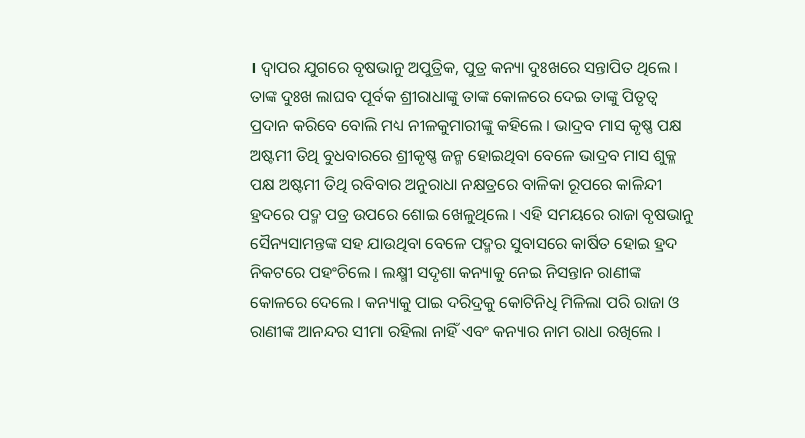। ଦ୍ୱାପର ଯୁଗରେ ବୃଷଭାନୁ ଅପୁତ୍ରିକ, ପୁତ୍ର କନ୍ୟା ଦୁଃଖରେ ସନ୍ତାପିତ ଥିଲେ । ତାଙ୍କ ଦୁଃଖ ଲାଘବ ପୂର୍ବକ ଶ୍ରୀରାଧାଙ୍କୁ ତାଙ୍କ କୋଳରେ ଦେଇ ତାଙ୍କୁ ପିତୃତ୍ୱ ପ୍ରଦାନ କରିବେ ବୋଲି ମଧ୍ୟ ନୀଳକୁମାରୀଙ୍କୁ କହିଲେ । ଭାଦ୍ରବ ମାସ କୃଷ୍ଣ ପକ୍ଷ ଅଷ୍ଟମୀ ତିଥି ବୁଧବାରରେ ଶ୍ରୀକୃଷ୍ଣ ଜନ୍ମ ହୋଇଥିବା ବେଳେ ଭାଦ୍ରବ ମାସ ଶୁକ୍ଳ ପକ୍ଷ ଅଷ୍ଟମୀ ତିଥି ରବିବାର ଅନୁରାଧା ନକ୍ଷତ୍ରରେ ବାଳିକା ରୂପରେ କାଳିନ୍ଦୀ ହ୍ରଦରେ ପଦ୍ମ ପତ୍ର ଉପରେ ଶୋଇ ଖେଳୁଥିଲେ । ଏହି ସମୟରେ ରାଜା ବୃଷଭାନୁ ସୈନ୍ୟସାମନ୍ତଙ୍କ ସହ ଯାଉଥିବା ବେଳେ ପଦ୍ମର ସୁବାସରେ କାର୍ଷିତ ହୋଇ ହ୍ରଦ ନିକଟରେ ପହଂଚିଲେ । ଲକ୍ଷ୍ମୀ ସଦୃଶା କନ୍ୟାକୁ ନେଇ ନିସନ୍ତାନ ରାଣୀଙ୍କ କୋଳରେ ଦେଲେ । କନ୍ୟାକୁ ପାଇ ଦରିଦ୍ରକୁ କୋଟିନିଧି ମିଳିଲା ପରି ରାଜା ଓ ରାଣୀଙ୍କ ଆନନ୍ଦର ସୀମା ରହିଲା ନାହିଁ ଏବଂ କନ୍ୟାର ନାମ ରାଧା ରଖିଲେ ।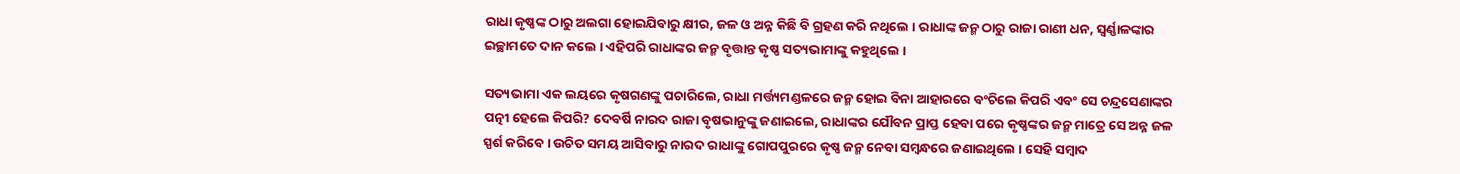ରାଧା କୃଷ୍ଣଙ୍କ ଠାରୁ ଅଲଗା ହୋଇଯିବାରୁ କ୍ଷୀର, ଜଳ ଓ ଅନ୍ନ କିଛି ବି ଗ୍ରହଣ କରି ନଥିଲେ । ରାଧାଙ୍କ ଜନ୍ମ ଠାରୁ ରାଜା ରାଣୀ ଧନ, ସ୍ୱର୍ଣ୍ଣାଳଙ୍କାର ଇଚ୍ଛାମତେ ଦାନ କଲେ । ଏହିପରି ରାଧାଙ୍କର ଜନ୍ମ ବୃତ୍ତାନ୍ତ କୃଷ୍ଣ ସତ୍ୟଭାମାଙ୍କୁ କହୁଥିଲେ ।

ସତ୍ୟଭାମା ଏକ ଲୟରେ କୃଷଗଣଙ୍କୁ ପଚାରିଲେ, ରାଧା ମର୍ତ୍ତ୍ୟମଣ୍ଡଳରେ ଜନ୍ମ ହୋଇ ବିନା ଆହାରରେ ବଂଚିଲେ କିପରି ଏବଂ ସେ ଚନ୍ଦ୍ରସେଣାଙ୍କର ପତ୍ନୀ ହେଲେ କିପରି? ଦେବର୍ଷି ନାରଦ ରାଜା ବୃଷଭାନୁଙ୍କୁ ଜଣାଇଲେ, ରାଧାଙ୍କର ଯୌବନ ପ୍ରାପ୍ତ ହେବା ପରେ କୃଷ୍ଣଙ୍କର ଜନ୍ମ ମାତ୍ରେ ସେ ଅନ୍ନ ଜଳ ସ୍ପର୍ଶ କରିବେ । ଉଚିତ ସମୟ ଆସିବାରୁ ନାରଦ ରାଧାଙ୍କୁ ଗୋପପୁରରେ କୃଷ୍ଣ ଜନ୍ମ ନେବା ସମ୍ବନ୍ଧରେ ଜଣାଇଥିଲେ । ସେହି ସମ୍ବାଦ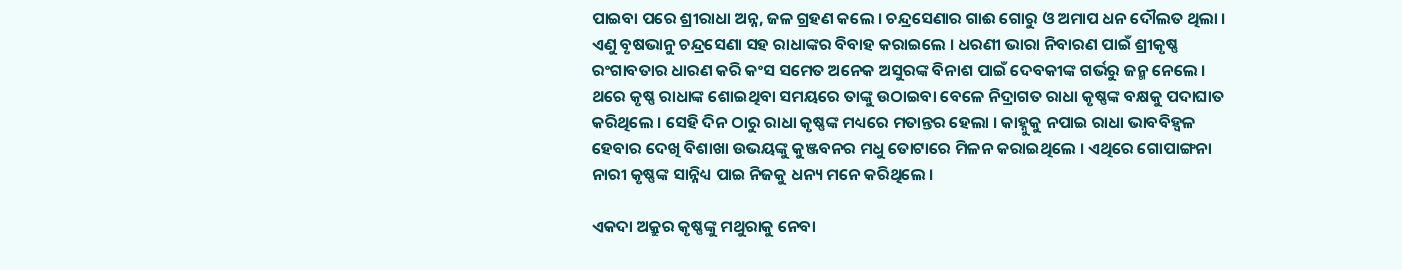ପାଇବା ପରେ ଶ୍ରୀରାଧା ଅନ୍ନ, ଜଳ ଗ୍ରହଣ କଲେ । ଚନ୍ଦ୍ରସେଣାର ଗାଈ ଗୋରୁ ଓ ଅମାପ ଧନ ଦୌଲତ ଥିଲା । ଏଣୁ ବୃଷଭାନୁ ଚନ୍ଦ୍ରସେଣା ସହ ରାଧାଙ୍କର ବିବାହ କରାଇଲେ । ଧରଣୀ ଭାରା ନିବାରଣ ପାଇଁ ଶ୍ରୀକୃଷ୍ଣ ରଂଗାବତାର ଧାରଣ କରି କଂସ ସମେତ ଅନେକ ଅସୁରଙ୍କ ବିନାଶ ପାଇଁ ଦେବକୀଙ୍କ ଗର୍ଭରୁ ଜନ୍ମ ନେଲେ । ଥରେ କୃଷ୍ଣ ରାଧାଙ୍କ ଶୋଇଥିବା ସମୟରେ ତାଙ୍କୁ ଉଠାଇବା ବେଳେ ନିଦ୍ରାଗତ ରାଧା କୃଷ୍ଣଙ୍କ ବକ୍ଷକୁ ପଦାଘାତ କରିଥିଲେ । ସେହି ଦିନ ଠାରୁ ରାଧା କୃଷ୍ଣଙ୍କ ମଧ୍ୟରେ ମତାନ୍ତର ହେଲା । କାହ୍ନୁକୁ ନପାଇ ରାଧା ଭାବବିହ୍ୱଳ ହେବାର ଦେଖି ବିଶାଖା ଉଭୟଙ୍କୁ କୁଞ୍ଜବନର ମଧୁ ତୋଟାରେ ମିଳନ କରାଇଥିଲେ । ଏଥିରେ ଗୋପାଙ୍ଗନା ନାରୀ କୃଷ୍ଣଙ୍କ ସାନ୍ନିଧ୍ୟ ପାଇ ନିଜକୁ ଧନ୍ୟ ମନେ କରିଥିଲେ ।

ଏକଦା ଅକ୍ରୁର କୃଷ୍ଣଙ୍କୁ ମଥୁରାକୁ ନେବା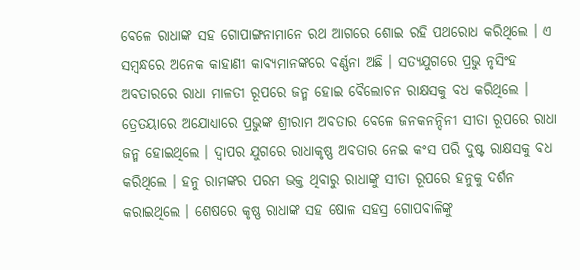ବେଳେ ରାଧାଙ୍କ ସହ ଗୋପାଙ୍ଗନାମାନେ ରଥ ଆଗରେ ଶୋଇ ରହି ପଥରୋଧ କରିଥିଲେ । ଏ ସମ୍ବନ୍ଧରେ ଅନେକ କାହାଣୀ କାବ୍ୟମାନଙ୍କରେ ବର୍ଣ୍ଣନା ଅଛି । ସତ୍ୟଯୁଗରେ ପ୍ରଭୁ ନୃସିଂହ ଅବତାରରେ ରାଧା ମାଳତୀ ରୂପରେ ଜନ୍ମ ହୋଇ ବୈଲୋଚନ ରାକ୍ଷସକୁ ବଧ କରିଥିଲେ । ତ୍ରେତୟାରେ ଅଯୋଧ୍ୟାରେ ପ୍ରଭୁଙ୍କ ଶ୍ରୀରାମ ଅବତାର ବେଳେ ଜନକନନ୍ଦିନୀ ସୀତା ରୂପରେ ରାଧା ଜନ୍ମ ହୋଇଥିଲେ । ଦ୍ୱାପର ଯୁଗରେ ରାଧାକୃଷ୍ଣ ଅବତାର ନେଇ କଂସ ପରି ଦୁଷ୍ଟ ରାକ୍ଷସକୁ ବଧ କରିଥିଲେ । ହନୁ ରାମଙ୍କର ପରମ ଭକ୍ତ ଥିବାରୁ ରାଧାଙ୍କୁ ସୀତା ରୂପରେ ହନୁକୁ ଦର୍ଶନ କରାଇଥିଲେ । ଶେଷରେ କୃଷ୍ଣ ରାଧାଙ୍କ ସହ ଷୋଳ ସହସ୍ର ଗୋପବାଳିଙ୍କୁ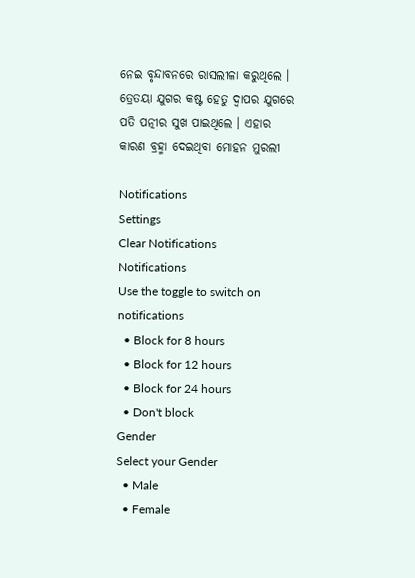ନେଇ ବୃନ୍ଦାବନରେ ରାସଲୀଳା କରୁଥିଲେ । ତ୍ରେତୟା ଯୁଗର କଷ୍ଟ ହେତୁ ଦ୍ୱାପର ଯୁଗରେ ପତି ପତ୍ନୀର ସୁଖ ପାଇଥିଲେ । ଏହାର କାରଣ ବ୍ରହ୍ମା ଦେଇଥିବା ମୋହନ ମୁରଲୀ

Notifications
Settings
Clear Notifications
Notifications
Use the toggle to switch on notifications
  • Block for 8 hours
  • Block for 12 hours
  • Block for 24 hours
  • Don't block
Gender
Select your Gender
  • Male
  • Female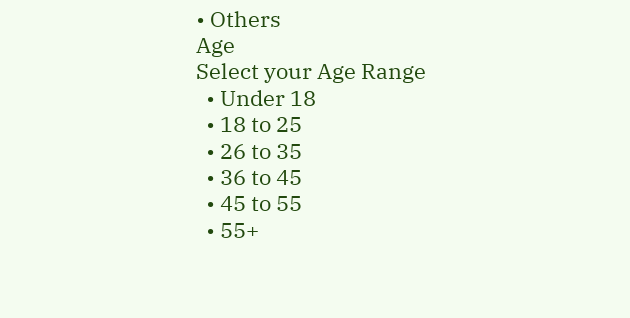• Others
Age
Select your Age Range
  • Under 18
  • 18 to 25
  • 26 to 35
  • 36 to 45
  • 45 to 55
  • 55+